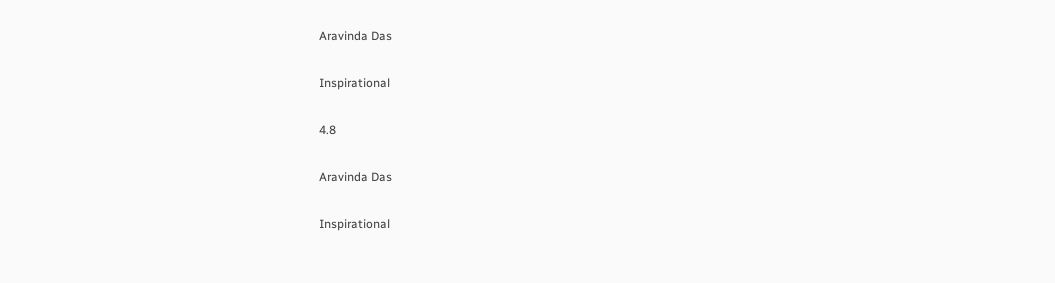Aravinda Das

Inspirational

4.8

Aravinda Das

Inspirational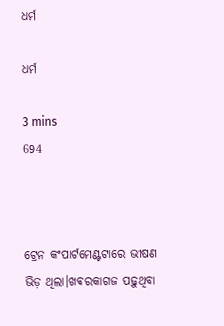ଧର୍ମ

ଧର୍ମ

3 mins
694



ଟ୍ରେନ କଂପାର୍ଟମେଣ୍ଟଟାରେ ଭୀଷଣ ଭିଡ଼ ଥିଲା।ଖଵରକାଗଜ ପଢ଼ୁଥିବା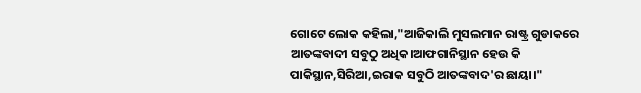ଗୋଟେ ଲୋକ କହିଲା,"ଆଜିକାଲି ମୁସଲମାନ ରାଷ୍ଟ୍ର ଗୁଡାକରେ ଆତଙ୍କବାଦୀ ସବୁଠୁ ଅଧିକ।ଆଫଗାନିସ୍ଥାନ ହେଉ କି ପାକିସ୍ଥାନ,ସିରିଆ,ଇରାକ ସବୁଠି ଆତଙ୍କବାଦ'ର ଛାୟା।"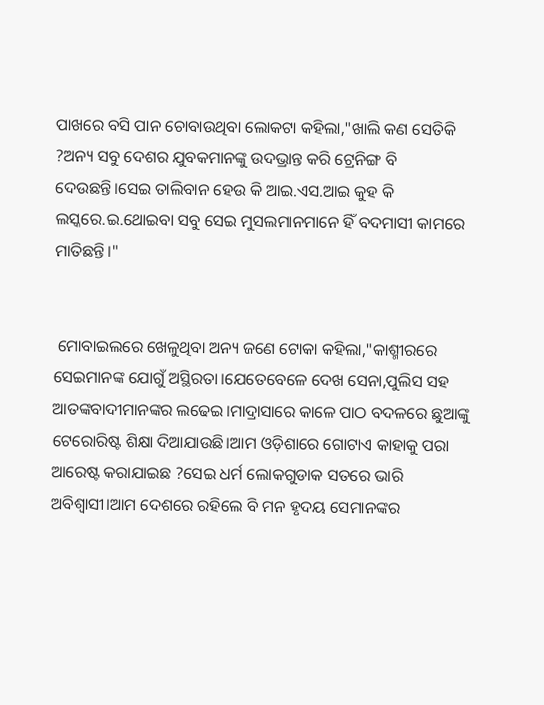ପାଖରେ ବସି ପାନ ଚୋବାଉଥିବା ଲୋକଟା କହିଲା,"ଖାଲି କଣ ସେତିକି ?ଅନ୍ୟ ସବୁ ଦେଶର ଯୁବକମାନଙ୍କୁ ଉଦଭ୍ରାନ୍ତ କରି ଟ୍ରେନିଙ୍ଗ ବି ଦେଉଛନ୍ତି।ସେଇ ତାଲିବାନ ହେଉ କି ଆଇ.ଏସ.ଆଇ କୁହ କି ଲସ୍କରେ.ଇ.ଥୋଇବା ସବୁ ସେଇ ମୁସଲମାନମାନେ ହିଁ ବଦମାସୀ କାମରେ ମାତିଛନ୍ତି।"


 ମୋବାଇଲରେ ଖେଳୁଥିବା ଅନ୍ୟ ଜଣେ ଟୋକା କହିଲା,"କାଶ୍ମୀରରେ ସେଇମାନଙ୍କ ଯୋଗୁଁ ଅସ୍ଥିରତା।ଯେତେବେଳେ ଦେଖ ସେନା,ପୁଲିସ ସହ ଆତଙ୍କବାଦୀମାନଙ୍କର ଲଢେଇ।ମାଦ୍ରାସାରେ କାଳେ ପାଠ ବଦଳରେ ଛୁଆଙ୍କୁ ଟେରୋରିଷ୍ଟ ଶିକ୍ଷା ଦିଆଯାଉଛି।ଆମ ଓଡ଼ିଶାରେ ଗୋଟାଏ କାହାକୁ ପରା ଆରେଷ୍ଟ କରାଯାଇଛ ?ସେଇ ଧର୍ମ ଲୋକଗୁଡାକ ସତରେ ଭାରି ଅବିଶ୍ବାସୀ।ଆମ ଦେଶରେ ରହିଲେ ବି ମନ ହୃଦୟ ସେମାନଙ୍କର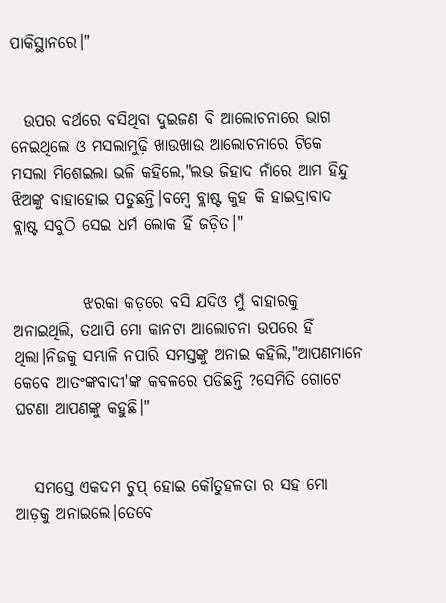ପାକିସ୍ଥାନରେ।"


  ଉପର ବର୍ଥରେ ବସିଥିବା ଦୁଇଜଣ ବି ଆଲୋଚନାରେ ଭାଗ ନେଇଥିଲେ ଓ ମସଲାମୁଢ଼ି ଖାଉଖାଉ ଆଲୋଚନାରେ ଟିକେ ମସଲା ମିଶେଇଲା ଭଳି କହିଲେ,"ଲଭ ଜିହାଦ ନାଁରେ ଆମ ହିନ୍ଦୁ ଝିଅଙ୍କୁ ବାହାହୋଇ ପଡୁଛନ୍ତି।ବମ୍ବେ ବ୍ଲାଷ୍ଟ କୁହ କି ହାଇଦ୍ରାବାଦ ବ୍ଲାଷ୍ଟ ସବୁଠି ସେଇ ଧର୍ମ ଲୋକ ହିଁ ଜଡ଼ିତ।"


           ଝରକା କଡ଼ରେ ବସି ଯଦିଓ ମୁଁ ବାହାରକୁ ଅନାଇଥିଲି, ତଥାପି ମୋ କାନଟା ଆଲୋଚନା ଉପରେ ହିଁ ଥିଲା।ନିଜକୁ ସମ୍ଭାଳି ନପାରି ସମସ୍ତଙ୍କୁ ଅନାଇ କହିଲି,"ଆପଣମାନେ କେବେ ଆତଂଙ୍କବାଦୀ'ଙ୍କ କବଳରେ ପଡିଛନ୍ତି ?ସେମିତି ଗୋଟେ ଘଟଣା ଆପଣଙ୍କୁ କହୁଛି।"


   ସମସ୍ତେ ଏକଦମ ଚୁପ୍ ହୋଇ କୌତୁହଳତା ର ସହ ମୋ ଆଡ଼କୁ ଅନାଇଲେ।ତେବେ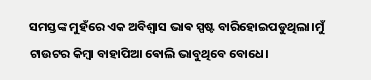ସମସ୍ତଙ୍କ ମୁହଁରେ ଏକ ଅବିଶ୍ବାସ ଭାଵ ସ୍ପଷ୍ଟ ବାରିହୋଇପଡୁଥିଲା।ମୁଁ ଟାଉଟର କିମ୍ବା ବାହାପିଆ ଵୋଲି ଭାବୁଥିବେ ବୋଧେ।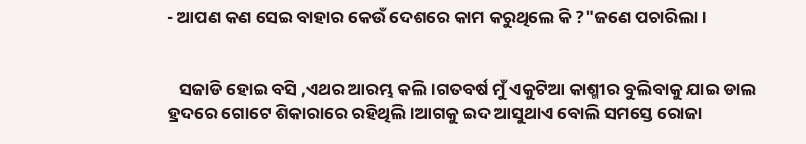- ଆପଣ କଣ ସେଇ ବାହାର କେଉଁ ଦେଶରେ କାମ କରୁଥିଲେ କି ?"ଜଣେ ପଚାରିଲା।


   ସଜାଡି ହୋଇ ବସି ,ଏଥର ଆରମ୍ଭ କଲି।ଗତବର୍ଷ ମୁଁ ଏକୁଟିଆ କାଶ୍ମୀର ବୁଲିବାକୁ ଯାଇ ଡାଲ ହ୍ରଦରେ ଗୋଟେ ଶିକାରାରେ ରହିଥିଲି।ଆଗକୁ ଇଦ ଆସୁଥାଏ ବୋଲି ସମସ୍ତେ ରୋଜା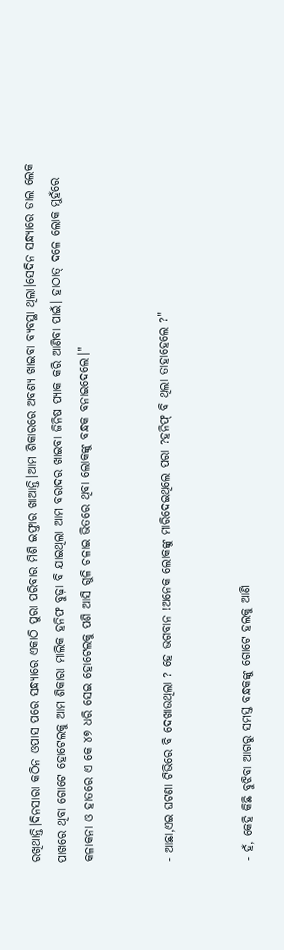ରଖିଥାନ୍ତି।ଦିନସାରା କଠିନ ଓପାସ ପରେ ସନ୍ଧ୍ୟାରେ ଏକାଠି ପୁରା ପରିବାର ମିଶି ଇଫ୍ତାର ଖାଆନ୍ତି।ଆମ ଶିକାରରେ ଅବଶ୍ୟ ଖାଇବା ବ୍ୟବସ୍ଥା ଥିଲା।ସେଦିନ ସନ୍ଧ୍ୟାରେ ଡାଲ ଲେକ ପାଖରେ ଥିବା ଗୋଟେ ହୋଟେଲକୁ ଆମ ଶିକାରା ମାଲିକ ହନିଫ ବୁଢ଼ା ବି ଯାଇଥିଲା ଆମ ବରାଦର ଖାଇବା ଜିନିଷ ପ୍ୟାକ କରି ଆଣିବା ପାଇଁ। ହାଠାତ୍ ଦଳେ ଲୋକ ମୁହଁରେ କଳାକନା ଓ ହାତରେ ଏ କେ ୪୭ ଧରି ସେଇ ହୋଟେଲକୁ ପଶି ଆସି ଗୁଳି ଚଳାଇ ଭିତରେ ଥିବା ଲୋକଙ୍କୁ ବନ୍ଧକ ବନାଇଦେଲେ।"


- ଆଛା,ଏଇ ଘଟଣା ଟିଭିରେ ବି ଦେଖାଉଥିଲା ? ହେ ଭଗବାନ !ଅନେକ ଲୋକଙ୍କୁ ମାରିଦେଇଥିଲେ ପରା ?ହନିଫ୍ ବି ଥିଲା ତାହାହେଲେ ?"


- ହଁ, କେହି କିଛି ବୁଝିବା ଆଗରୁ ସମସ୍ତ ବନ୍ଧକଙ୍କୁ ଗୋଟେ ହଲକୁ ଆଣି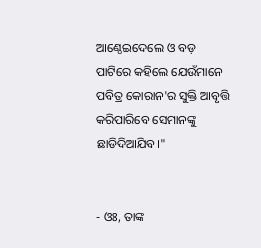ଆଣ୍ଠେଇଦେଲେ ଓ ବଡ଼ ପାଟିରେ କହିଲେ ଯେଉଁମାନେ ପବିତ୍ର କୋରାନ'ର ସୁକ୍ତି ଆବୃତ୍ତି କରିପାରିବେ ସେମାନଙ୍କୁ ଛାଡିଦିଆଯିବ।"


- ଓଃ, ତାଙ୍କ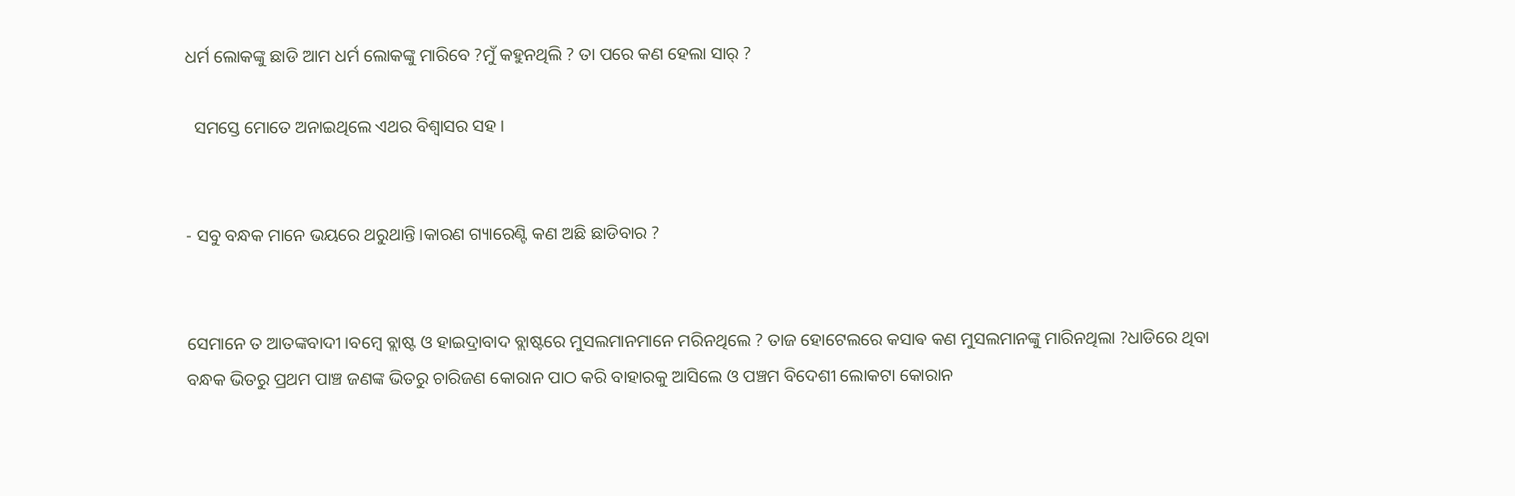ଧର୍ମ ଲୋକଙ୍କୁ ଛାଡି ଆମ ଧର୍ମ ଲୋକଙ୍କୁ ମାରିବେ ?ମୁଁ କହୁନଥିଲି ? ତା ପରେ କଣ ହେଲା ସାର୍ ?

  ସମସ୍ତେ ମୋତେ ଅନାଇଥିଲେ ଏଥର ବିଶ୍ବାସର ସହ।


- ସବୁ ବନ୍ଧକ ମାନେ ଭୟରେ ଥରୁଥାନ୍ତି।କାରଣ ଗ୍ୟାରେଣ୍ଟି କଣ ଅଛି ଛାଡିବାର ?


ସେମାନେ ତ ଆତଙ୍କବାଦୀ।ବମ୍ବେ ବ୍ଲାଷ୍ଟ ଓ ହାଇଦ୍ରାବାଦ ବ୍ଲାଷ୍ଟରେ ମୁସଲମାନମାନେ ମରିନଥିଲେ ? ତାଜ ହୋଟେଲରେ କସାଵ କଣ ମୁସଲମାନଙ୍କୁ ମାରିନଥିଲା ?ଧାଡିରେ ଥିବା ବନ୍ଧକ ଭିତରୁ ପ୍ରଥମ ପାଞ୍ଚ ଜଣଙ୍କ ଭିତରୁ ଚାରିଜଣ କୋରାନ ପାଠ କରି ବାହାରକୁ ଆସିଲେ ଓ ପଞ୍ଚମ ବିଦେଶୀ ଲୋକଟା କୋରାନ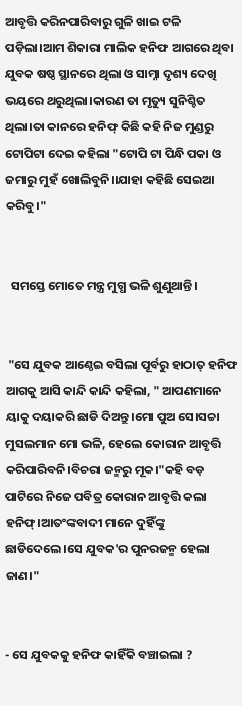ଆବୃତ୍ତି କରିନପାରିବାରୁ ଗୁଳି ଖାଇ ଟଳି ପଡ଼ିଲା।ଆମ ଶିକାରା ମାଲିକ ହନିଫ ଆଗରେ ଥିବା ଯୁବକ ଷଷ୍ଠ ସ୍ଥାନରେ ଥିଲା ଓ ସାମ୍ନା ଦୃଶ୍ୟ ଦେଖି ଭୟରେ ଥରୁଥିଲା।କାରଣ ତା ମୃତ୍ୟୁ ସୁନିଶ୍ଚିତ ଥିଲା।ତା କାନରେ ହନିଫ୍ କିଛି କହି ନିଜ ମୁଣ୍ଡରୁ ଟୋପିଟା ଦେଇ କହିଲା "ଟୋପି ଟା ପିନ୍ଧି ପକା ଓ ଜମାରୁ ମୁହଁ ଖୋଲିବୁନି।।ଯାହା କହିଛି ସେଇଆ କରିବୁ।"


  ସମସ୍ତେ ମୋତେ ମନ୍ତ୍ର ମୁଗ୍ଧ ଭଳି ଶୁଣୁଥାନ୍ତି।


 "ସେ ଯୁବକ ଆଣ୍ଠେଇ ବସିଲା ପୂର୍ବରୁ ହାଠାତ୍ ହନିଫ ଆଗକୁ ଆସି କାନ୍ଦି କାନ୍ଦି କହିଲା, " ଆପଣମାନେ ୟାକୁ ଦୟାକରି ଛାଡି ଦିଅନ୍ତୁ।ମୋ ପୁଅ ସେ।ସଚ୍ଚା ମୁସଲମାନ ମୋ ଭଳି, ହେଲେ କୋରାନ ଆବୃତ୍ତି କରିପାରିବନି।ବିଚରା ଜନ୍ମରୁ ମୂକ।"କହି ବଡ଼ ପାଟିରେ ନିଜେ ପବିତ୍ର କୋରାନ ଆବୃତ୍ତି କଲା ହନିଫ୍।ଆତଂଙ୍କବାଦୀ ମାନେ ଦୁହିଁଙ୍କୁ ଛାଡିଦେଲେ।ସେ ଯୁବକ'ର ପୁନରଜନ୍ମ ହେଲା ଜାଣ।"


- ସେ ଯୁବକକୁ ହନିଫ କାହିଁକି ବଞ୍ଚାଇଲା ?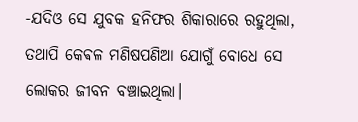-ଯଦିଓ ସେ ଯୁବକ ହନିଫର ଶିକାରାରେ ରହୁଥିଲା, ତଥାପି କେଵଳ ମଣିଷପଣିଆ ଯୋଗୁଁ ବୋଧେ ସେ ଲୋକର ଜୀବନ ବଞ୍ଚାଇଥିଲା।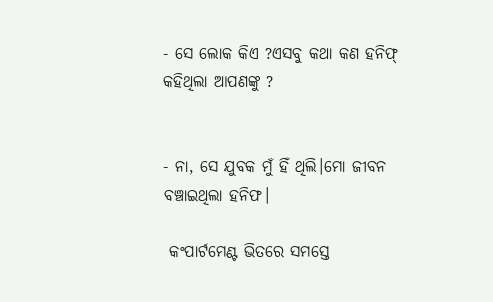- ସେ ଲୋକ କିଏ ?ଏସବୁ କଥା କଣ ହନିଫ୍ କହିଥିଲା ଆପଣଙ୍କୁ ?


- ନା, ସେ ଯୁବକ ମୁଁ ହିଁ ଥିଲି।ମୋ ଜୀବନ ବଞ୍ଚାଇଥିଲା ହନିଫ।

 କଂପାର୍ଟମେଣ୍ଟ ଭିତରେ ସମସ୍ତେ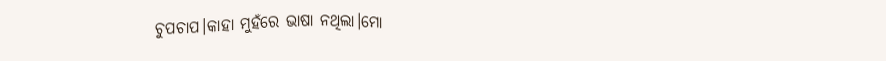ଚୁପଚାପ।କାହା ମୁହଁରେ ଭାଷା ନଥିଲା।ମୋ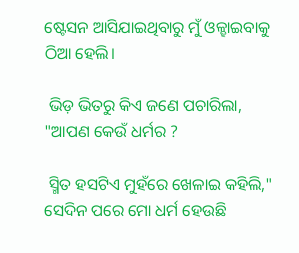ଷ୍ଟେସନ ଆସିଯାଇଥିବାରୁ ମୁଁ ଓଳ୍ହାଇବାକୁ ଠିଆ ହେଲି।

 ଭିଡ଼ ଭିତରୁ କିଏ ଜଣେ ପଚାରିଲା, "ଆପଣ କେଉଁ ଧର୍ମର ?

 ସ୍ମିତ ହସଟିଏ ମୁହଁରେ ଖେଳାଇ କହିଲି," ସେଦିନ ପରେ ମୋ ଧର୍ମ ହେଉଛି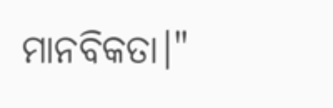ମାନବିକତା।"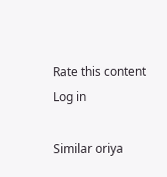Rate this content
Log in

Similar oriya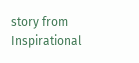story from Inspirational